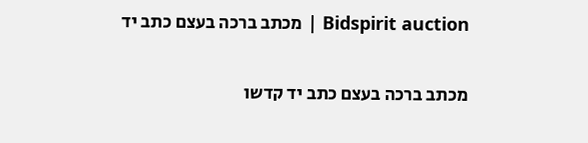Bidspirit auction | מכתב ברכה בעצם כתב יד


מכתב ברכה בעצם כתב יד קדשו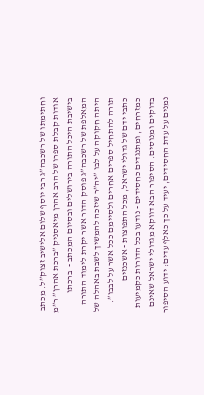וחתימתו של רשכבה”ג רבי יוסף שלום אלישיב זצוק”ל. מכתב אודות קבלת ספרו של הרב אהרן מיאסניק ”ברכת אהרן” ר”מ בישיבת היכל התורה בירושלים ובסיום המכתב -  ברכתו המאלפת של רשכבה”ג פוסק הדור אשר יקרת לימוד התורה היתה חקוקה על לבו ”יה”ר שיזכה להמשיך לשבת באהלה של תורה להתחיל ספרים אחרים ולסיימם ככל אשר על לבבו”. כתבי ידם של גדולי ישראל, מכל התפוצות - אשכנזים כמזרחים, ומתנגדים כחסידים - נודעו בכל הדורות כקמיעות בדוקים ומנוסים. הסיפור הבא דווקא מגדולי ישראל שאינם נמנים על עדת החסידים, יעיד על כך כאלף עדים: ידוע הסיפור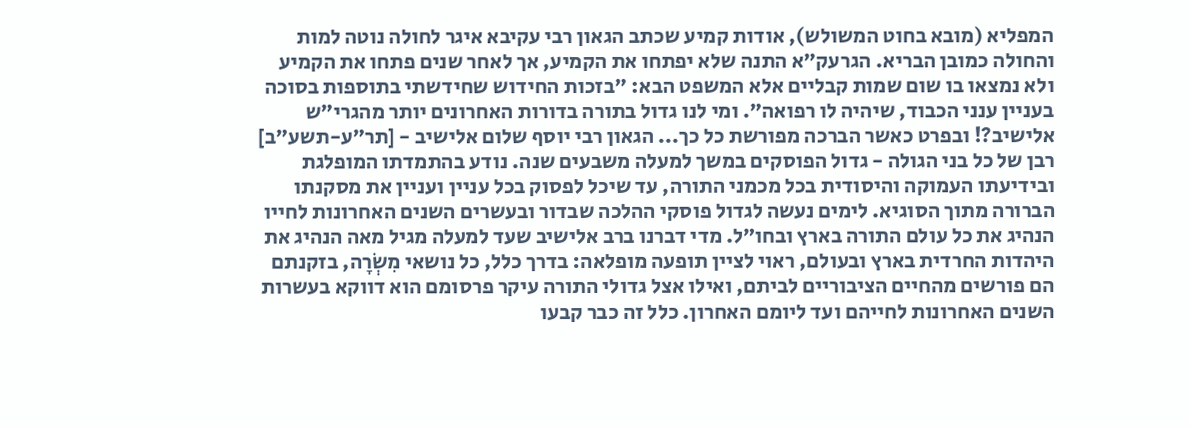המפליא (מובא בחוט המשולש), אודות קמיע שכתב הגאון רבי עקיבא איגר לחולה נוטה למות והחולה כמובן הבריא. הגרעק”א התנה שלא יפתחו את הקמיע, אך לאחר שנים פתחו את הקמיע ולא נמצאו בו שום שמות קבליים אלא המשפט הבא: ”בזכות החידוש שחידשתי בתוספות בסוכה בעניין ענני הכבוד, שיהיה לו רפואה”. ומי לנו גדול בתורה בדורות האחרונים יותר מהגרי”ש אלישיב?! ובפרט כאשר הברכה מפורשת כל כך... הגאון רבי יוסף שלום אלישיב - [תר”ע-תשע”ב] רבן של כל בני הגולה - גדול הפוסקים במשך למעלה משבעים שנה. נודע בהתמדתו המופלגת ובידיעתו העמוקה והיסודית בכל מכמני התורה, עד שיכל לפסוק בכל עניין ועניין את מסקנתו הברורה מתוך הסוגיא. לימים נעשה לגדול פוסקי ההלכה שבדור ובעשרים השנים האחרונות לחייו הנהיג את כל עולם התורה בארץ ובחו”ל. מדי דברנו ברב אלישיב שעד למעלה מגיל מאה הנהיג את היהדות החרדית בארץ ובעולם, ראוי לציין תופעה מופלאה: בדרך כלל, כל נושאי מִשְׂרָה, בזקנתם הם פורשים מהחיים הציבוריים לביתם, ואילו אצל גדולי התורה עיקר פרסומם הוא דווקא בעשרות השנים האחרונות לחייהם ועד ליומם האחרון. כלל זה כבר קבעו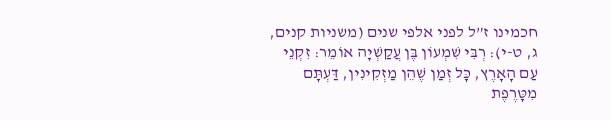חכמינו ז”ל לפני אלפי שנים (משניות קנים, ג, ט-י): רְבִּי שִׁמְעוֹן בֶּן עֲקַשְׁיָה אוֹמֵר: זִקְנֵי עַם הָאָרֶץ, כָּל זְמַן שֶׁהֵן מַזְקִינִין, דַּעְתָּם מִטָּרֶפֶת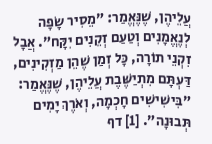עֲלֵיהֶן, שֶׁנֶּאֱמַר: ”מֵסִיר שָׂפָה לְנֶאֱמָנִים וְטַעַם זְקֵנִים יִקָּח”. אֲבָל זִקְנֵי תוֹרָה, כָּל זְמַן שֶׁהֵן מַזְקִינִים, דַּעְתָּם מִתְיַשֶּׁבֶת עֲלֵיהֶן, שֶׁנֶּאֱמַר: ”בִּישִׁישִׁים חָכְמָה, וְאֹרֶךְ יָמִים תְּבוּנָה”. [1] דף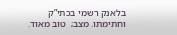בלאנק רשמי בכתי”ק וחתימתו. מצב;  טוב מאוד.